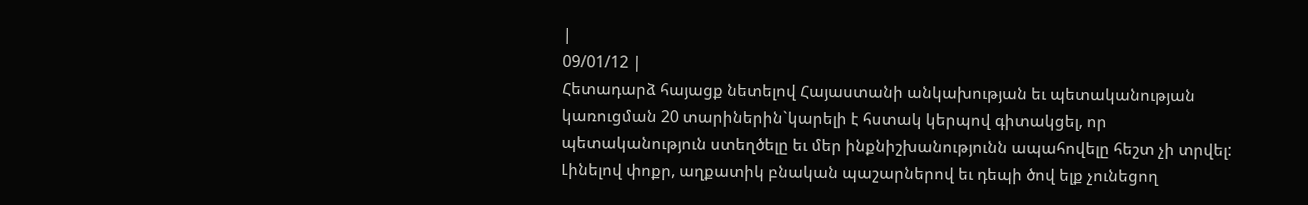|
09/01/12 |
Հետադարձ հայացք նետելով Հայաստանի անկախության եւ պետականության կառուցման 20 տարիներին`կարելի է հստակ կերպով գիտակցել, որ պետականություն ստեղծելը եւ մեր ինքնիշխանությունն ապահովելը հեշտ չի տրվել: Լինելով փոքր, աղքատիկ բնական պաշարներով եւ դեպի ծով ելք չունեցող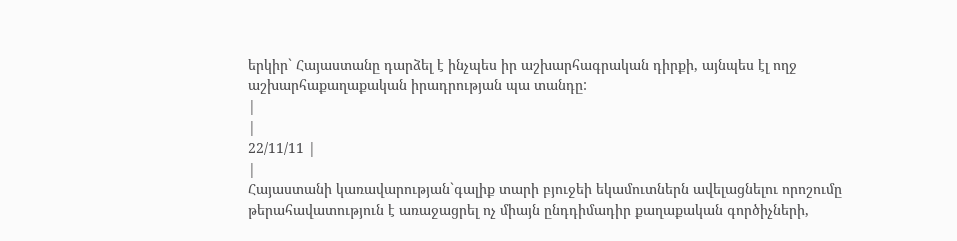երկիր` Հայաստանը դարձել է ինչպես իր աշխարհագրական դիրքի, այնպես էլ ողջ աշխարհաքաղաքական իրադրության պա տանդը:
|
|
22/11/11 |
|
Հայաստանի կառավարության`գալիք տարի բյուջեի եկամուտներն ավելացնելու որոշումը թերահավատություն է առաջացրել ոչ միայն ընդդիմադիր քաղաքական գործիչների,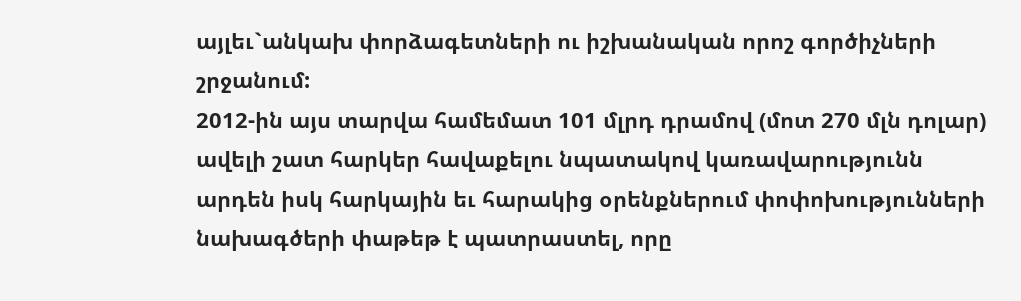այլեւ`անկախ փորձագետների ու իշխանական որոշ գործիչների շրջանում:
2012-ին այս տարվա համեմատ 101 մլրդ դրամով (մոտ 270 մլն դոլար) ավելի շատ հարկեր հավաքելու նպատակով կառավարությունն արդեն իսկ հարկային եւ հարակից օրենքներում փոփոխությունների նախագծերի փաթեթ է պատրաստել, որը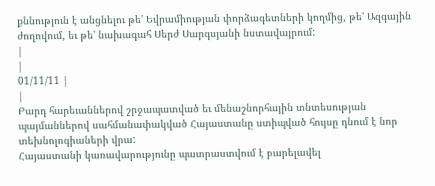քննություն է անցնելու թե' Եվրամիության փորձագետների կողմից, թե' Ազգային ժողովում, եւ թե' նախագահ Սերժ Սարգսյանի նստավայրում:
|
|
01/11/11 |
|
Բարդ հարեւաններով շրջապատված եւ մենաշնորհային տնտեսության պայմաններով սահմանափակված Հայաստանը ստիպված հույսը դնում է նոր տեխնոլոգիաների վրա:
Հայաստանի կառավարությունը պատրաստվում է բարելավել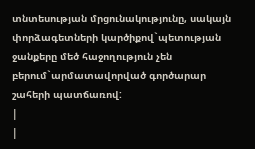տնտեսության մրցունակությունը, սակայն փորձագետների կարծիքով`պետության ջանքերը մեծ հաջողություն չեն բերում`արմատավորված գործարար շահերի պատճառով:
|
|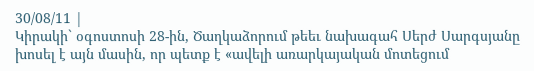30/08/11 |
Կիրակի` օգոստոսի 28-ին, Ծաղկաձորում թեեւ նախագահ Սերժ Սարգսյանը խոսել է այն մասին, որ պետք է «ավելի առարկայական մոտեցում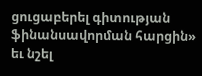ցուցաբերել գիտության ֆինանսավորման հարցին» եւ նշել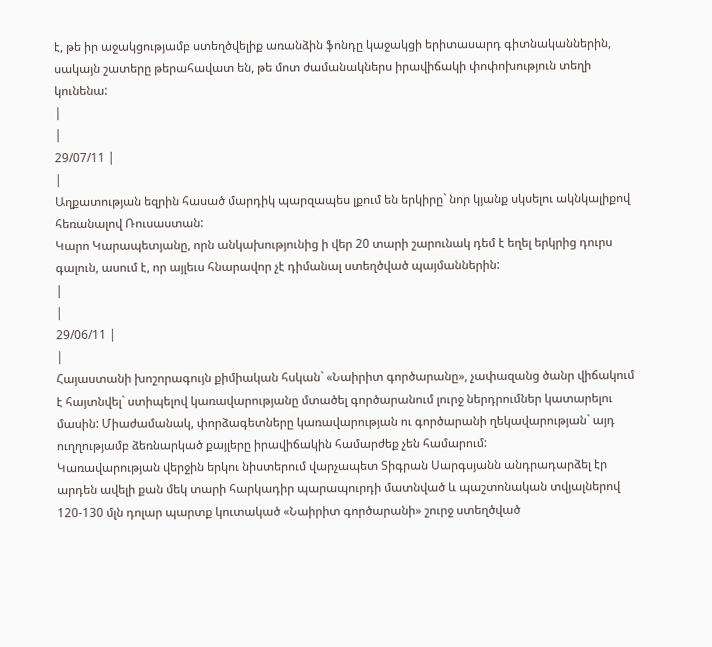է, թե իր աջակցությամբ ստեղծվելիք առանձին ֆոնդը կաջակցի երիտասարդ գիտնականներին, սակայն շատերը թերահավատ են, թե մոտ ժամանակներս իրավիճակի փոփոխություն տեղի կունենա:
|
|
29/07/11 |
|
Աղքատության եզրին հասած մարդիկ պարզապես լքում են երկիրը` նոր կյանք սկսելու ակնկալիքով հեռանալով Ռուսաստան:
Կարո Կարապետյանը, որն անկախությունից ի վեր 20 տարի շարունակ դեմ է եղել երկրից դուրս գալուն, ասում է, որ այլեւս հնարավոր չէ դիմանալ ստեղծված պայմաններին:
|
|
29/06/11 |
|
Հայաստանի խոշորագույն քիմիական հսկան` «Նաիրիտ գործարանը», չափազանց ծանր վիճակում է հայտնվել` ստիպելով կառավարությանը մտածել գործարանում լուրջ ներդրումներ կատարելու մասին: Միաժամանակ, փորձագետները կառավարության ու գործարանի ղեկավարության` այդ ուղղությամբ ձեռնարկած քայլերը իրավիճակին համարժեք չեն համարում:
Կառավարության վերջին երկու նիստերում վարչապետ Տիգրան Սարգսյանն անդրադարձել էր արդեն ավելի քան մեկ տարի հարկադիր պարապուրդի մատնված և պաշտոնական տվյալներով 120-130 մլն դոլար պարտք կուտակած «Նաիրիտ գործարանի» շուրջ ստեղծված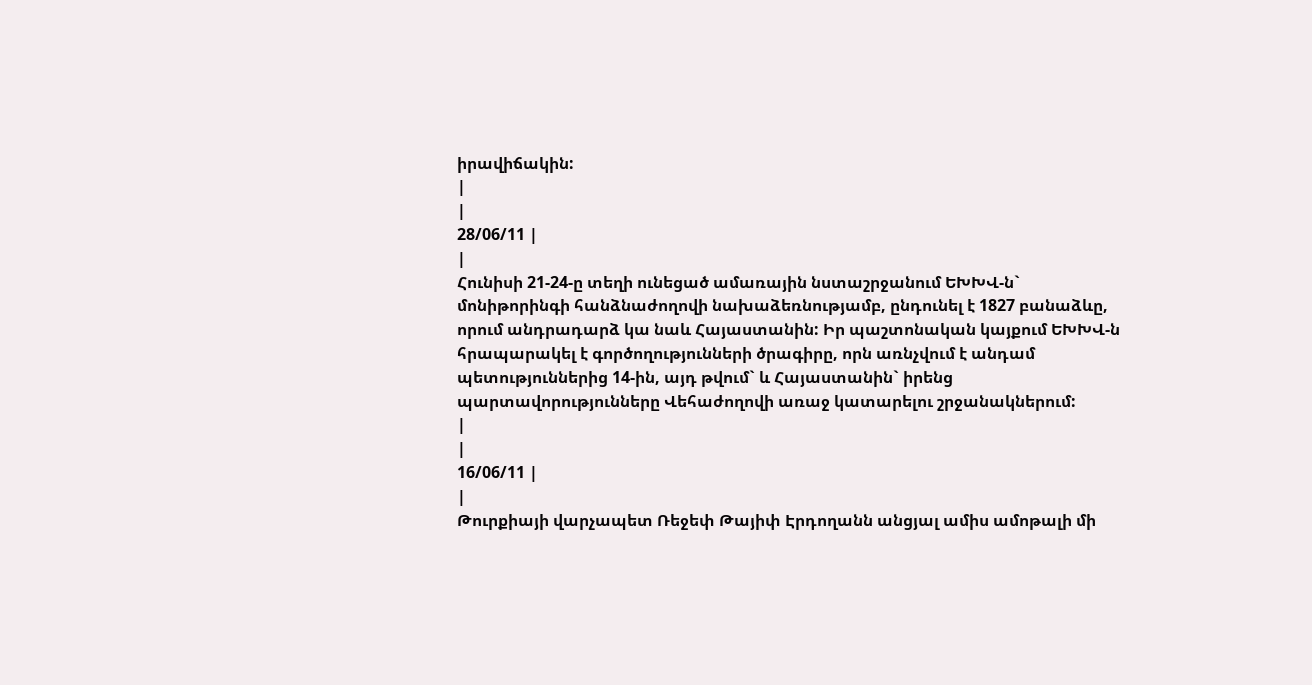իրավիճակին:
|
|
28/06/11 |
|
Հունիսի 21-24-ը տեղի ունեցած ամառային նստաշրջանում ԵԽԽՎ-ն` մոնիթորինգի հանձնաժողովի նախաձեռնությամբ, ընդունել է 1827 բանաձևը, որում անդրադարձ կա նաև Հայաստանին: Իր պաշտոնական կայքում ԵԽԽՎ-ն հրապարակել է գործողությունների ծրագիրը, որն առնչվում է անդամ պետություններից 14-ին, այդ թվում` և Հայաստանին` իրենց պարտավորությունները Վեհաժողովի առաջ կատարելու շրջանակներում:
|
|
16/06/11 |
|
Թուրքիայի վարչապետ Ռեջեփ Թայիփ Էրդողանն անցյալ ամիս ամոթալի մի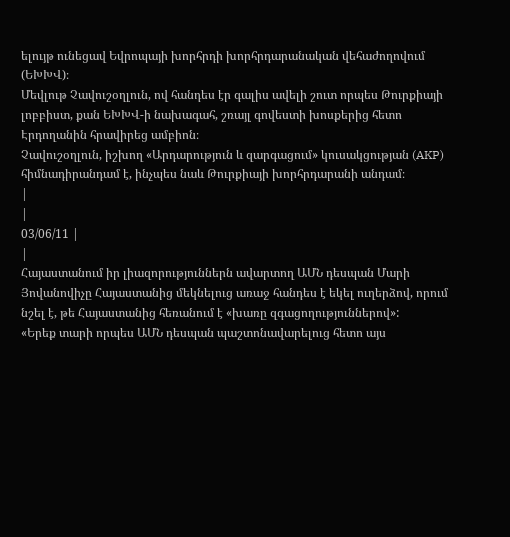ելույթ ունեցավ Եվրոպայի խորհրդի խորհրդարանական վեհաժողովում (ԵԽԽՎ)։
Մեվլութ Չավուշօղլուն, ով հանդես էր գալիս ավելի շուտ որպես Թուրքիայի լոբբիստ, քան ԵԽԽՎ-ի նախագահ, շռայլ գովեստի խոսքերից հետո Էրդողանին հրավիրեց ամբիոն։
Չավուշօղլուն, իշխող «Արդարություն և զարգացում» կուսակցության (AKP) հիմնադիրանդամ է, ինչպես նաև Թուրքիայի խորհրդարանի անդամ։
|
|
03/06/11 |
|
Հայաստանում իր լիազորություններն ավարտող ԱՄՆ դեսպան Մարի Յովանովիչը Հայաստանից մեկնելուց առաջ հանդես է եկել ուղերձով, որում նշել է, թե Հայաստանից հեռանում է «խառը զգացողություններով»:
«Երեք տարի որպես ԱՄՆ դեսպան պաշտոնավարելուց հետո այս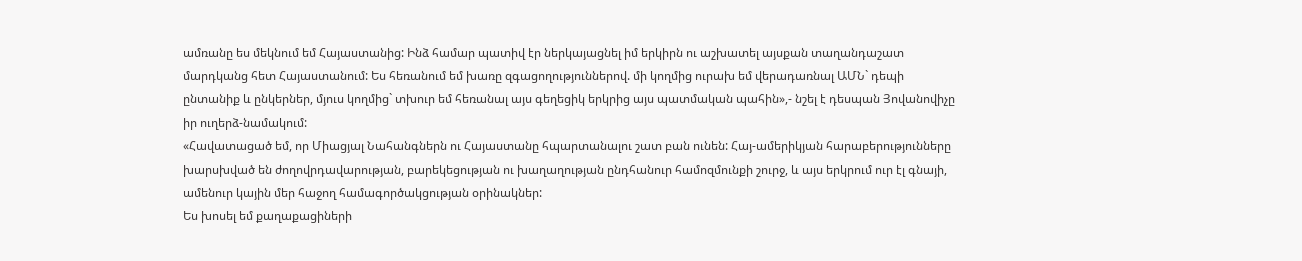ամռանը ես մեկնում եմ Հայաստանից: Ինձ համար պատիվ էր ներկայացնել իմ երկիրն ու աշխատել այսքան տաղանդաշատ մարդկանց հետ Հայաստանում: Ես հեռանում եմ խառը զգացողություններով. մի կողմից ուրախ եմ վերադառնալ ԱՄՆ` դեպի ընտանիք և ընկերներ, մյուս կողմից` տխուր եմ հեռանալ այս գեղեցիկ երկրից այս պատմական պահին»,- նշել է դեսպան Յովանովիչը իր ուղերձ-նամակում:
«Հավատացած եմ, որ Միացյալ Նահանգներն ու Հայաստանը հպարտանալու շատ բան ունեն: Հայ-ամերիկյան հարաբերությունները խարսխված են ժողովրդավարության, բարեկեցության ու խաղաղության ընդհանուր համոզմունքի շուրջ, և այս երկրում ուր էլ գնայի, ամենուր կային մեր հաջող համագործակցության օրինակներ:
Ես խոսել եմ քաղաքացիների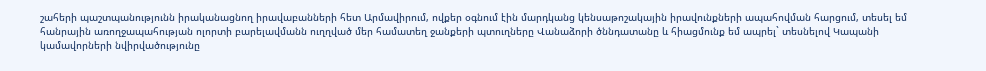շահերի պաշտպանությունն իրականացնող իրավաբանների հետ Արմավիրում, ովքեր օգնում էին մարդկանց կենսաթոշակային իրավունքների ապահովման հարցում, տեսել եմ հանրային առողջապահության ոլորտի բարելավմանն ուղղված մեր համատեղ ջանքերի պտուղները Վանաձորի ծննդատանը և հիացմունք եմ ապրել` տեսնելով Կապանի կամավորների նվիրվածությունը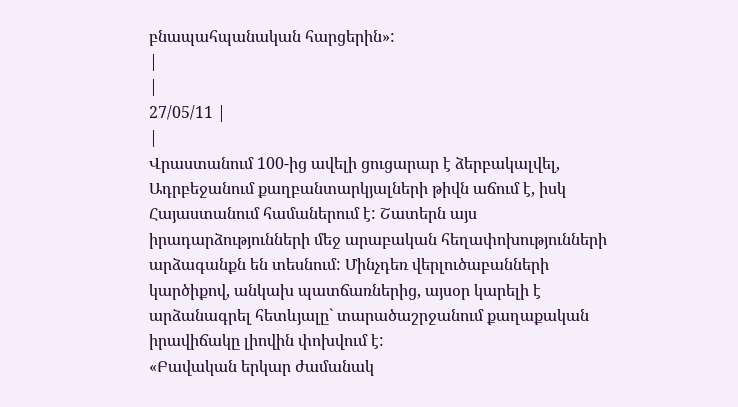բնապահպանական հարցերին»:
|
|
27/05/11 |
|
Վրաստանում 100-ից ավելի ցուցարար է ձերբակալվել, Ադրբեջանում քաղբանտարկյալների թիվն աճում է, իսկ Հայաստանում համաներում է: Շատերն այս իրադարձությունների մեջ արաբական հեղափոխությունների արձագանքն են տեսնում: Մինչդեռ վերլուծաբանների կարծիքով, անկախ պատճառներից, այսօր կարելի է արձանագրել հետևյալը` տարածաշրջանում քաղաքական իրավիճակը լիովին փոխվում է:
«Բավական երկար ժամանակ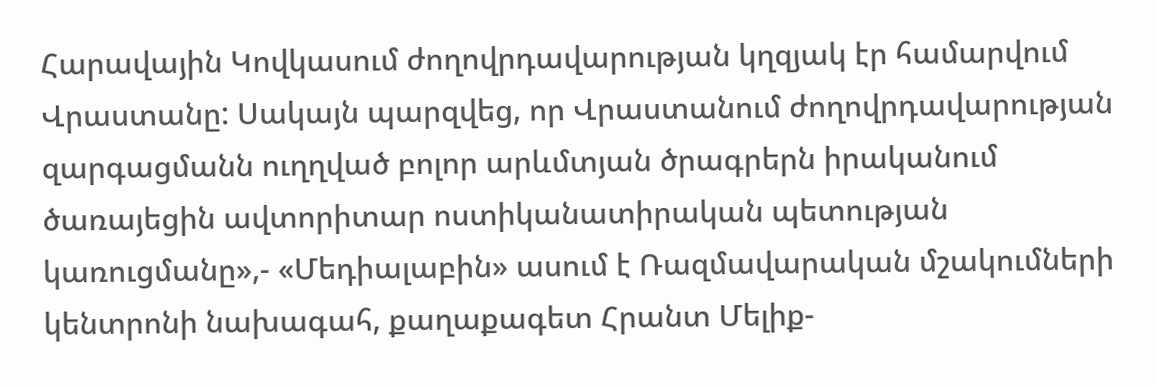Հարավային Կովկասում ժողովրդավարության կղզյակ էր համարվում Վրաստանը: Սակայն պարզվեց, որ Վրաստանում ժողովրդավարության զարգացմանն ուղղված բոլոր արևմտյան ծրագրերն իրականում ծառայեցին ավտորիտար ոստիկանատիրական պետության կառուցմանը»,- «Մեդիալաբին» ասում է Ռազմավարական մշակումների կենտրոնի նախագահ, քաղաքագետ Հրանտ Մելիք-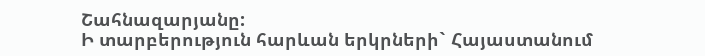Շահնազարյանը:
Ի տարբերություն հարևան երկրների` Հայաստանում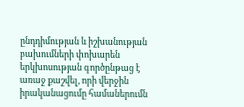ընդդիմության և իշխանության բախումների փոխարեն երկխոսության գործընթաց է առաջ քաշվել, որի վերջին իրականացումը համաներումն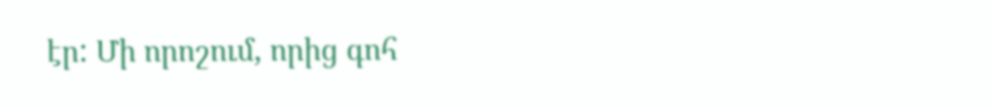էր: Մի որոշում, որից գոհ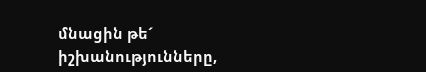մնացին թե´ իշխանությունները,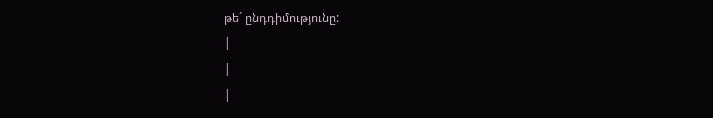թե´ ընդդիմությունը:
|
|
|